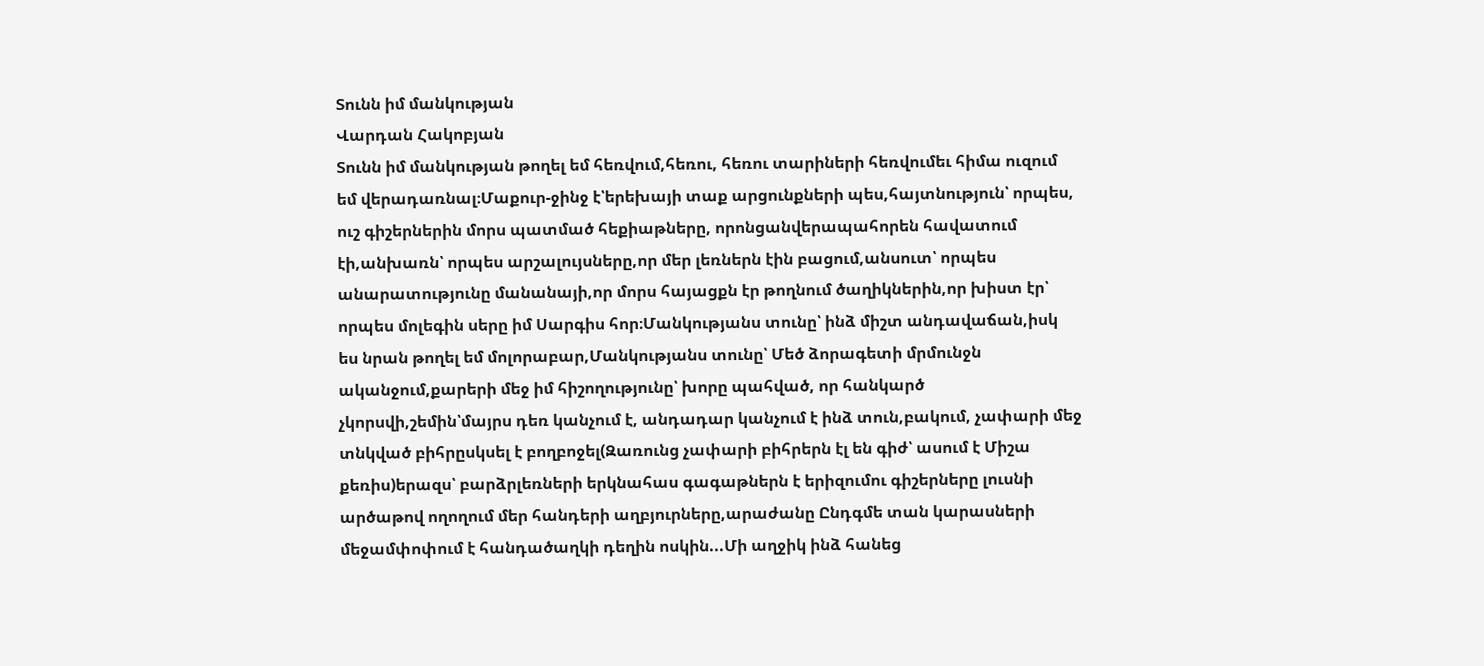Տունն իմ մանկության
Վարդան Հակոբյան
Տունն իմ մանկության թողել եմ հեռվում,հեռու, հեռու տարիների հեռվումեւ հիմա ուզում եմ վերադառնալ։Մաքուր-ջինջ է՝երեխայի տաք արցունքների պես,հայտնություն՝ որպես, ուշ գիշերներին մորս պատմած հեքիաթները, որոնցանվերապահորեն հավատում էի,անխառն՝ որպես արշալույսները,որ մեր լեռներն էին բացում,անսուտ՝ որպես անարատությունը մանանայի,որ մորս հայացքն էր թողնում ծաղիկներին,որ խիստ էր՝ որպես մոլեգին սերը իմ Սարգիս հոր։Մանկությանս տունը՝ ինձ միշտ անդավաճան,իսկ ես նրան թողել եմ մոլորաբար,Մանկությանս տունը՝ Մեծ ձորագետի մրմունջն ականջում,քարերի մեջ իմ հիշողությունը՝ խորը պահված, որ հանկարծ չկորսվի,շեմին՝մայրս դեռ կանչում է, անդադար կանչում է ինձ տուն,բակում, չափարի մեջ տնկված բիհրըսկսել է բողբոջել(Զառունց չափարի բիհրերն էլ են գիժ՝ ասում է Միշա քեռիս)երազս՝ բարձրլեռների երկնահաս գագաթներն է երիզումու գիշերները լուսնի արծաթով ողողում մեր հանդերի աղբյուրները,արաժանը Ընդգմե տան կարասների մեջամփոփում է հանդածաղկի դեղին ոսկին...Մի աղջիկ ինձ հանեց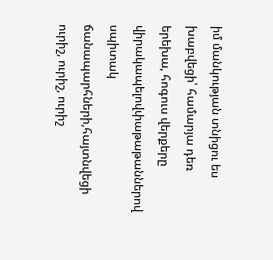իմ մանկության տնիցու ես խաբվեցի՝ համարյա դեռ երեխա, հոգուս վերքերը վիրակապելովփաթաթաններով սպիտակ ճանապարհների,հայտնվեցի ուրիշ, ուրիշ, ուրիշ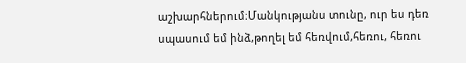աշխարհներում։Մանկությանս տունը, ուր ես դեռ սպասում եմ ինձ,թողել եմ հեռվում,հեռու, հեռու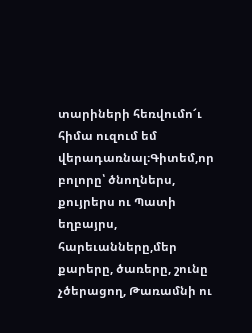տարիների հեռվումո՜ւ հիմա ուզում եմ վերադառնալ։Գիտեմ,որ բոլորը՝ ծնողներս, քույրերս ու Պատի եղբայրս, հարեւանները,մեր քարերը, ծառերը, շունը չծերացող, Թառամնի ու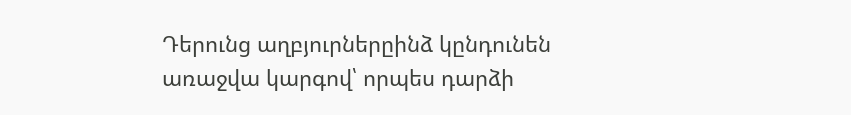Դերունց աղբյուրներըինձ կընդունեն առաջվա կարգով՝ որպես դարձի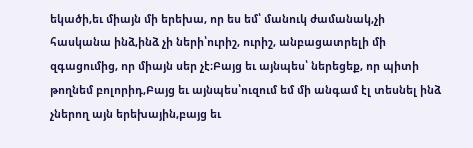եկածի,եւ միայն մի երեխա, որ ես եմ՝ մանուկ ժամանակ,չի հասկանա ինձ,ինձ չի ների՝ուրիշ, ուրիշ, անբացատրելի մի զգացումից, որ միայն սեր չէ։Բայց եւ այնպես՝ ներեցեք, որ պիտի թողնեմ բոլորիդ,Բայց եւ այնպես՝ուզում եմ մի անգամ էլ տեսնել ինձ չներող այն երեխային,բայց եւ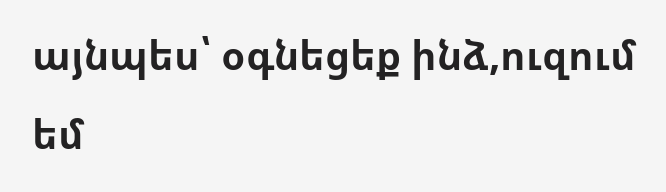այնպես՝ օգնեցեք ինձ,ուզում եմ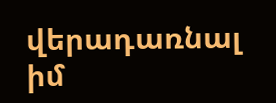վերադառնալ իմ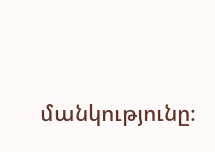մանկությունը։